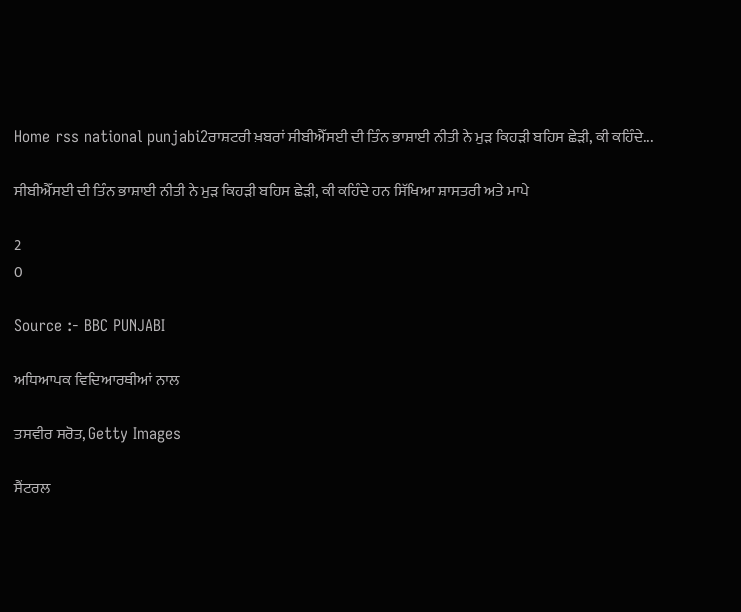Home rss national punjabi2ਰਾਸ਼ਟਰੀ ਖ਼ਬਰਾਂ ਸੀਬੀਐੱਸਈ ਦੀ ਤਿੰਨ ਭਾਸ਼ਾਈ ਨੀਤੀ ਨੇ ਮੁੜ ਕਿਹੜੀ ਬਹਿਸ ਛੇੜੀ, ਕੀ ਕਹਿੰਦੇ...

ਸੀਬੀਐੱਸਈ ਦੀ ਤਿੰਨ ਭਾਸ਼ਾਈ ਨੀਤੀ ਨੇ ਮੁੜ ਕਿਹੜੀ ਬਹਿਸ ਛੇੜੀ, ਕੀ ਕਹਿੰਦੇ ਹਨ ਸਿੱਖਿਆ ਸ਼ਾਸਤਰੀ ਅਤੇ ਮਾਪੇ

2
0

Source :- BBC PUNJABI

ਅਧਿਆਪਕ ਵਿਦਿਆਰਥੀਆਂ ਨਾਲ

ਤਸਵੀਰ ਸਰੋਤ, Getty Images

ਸੈਂਟਰਲ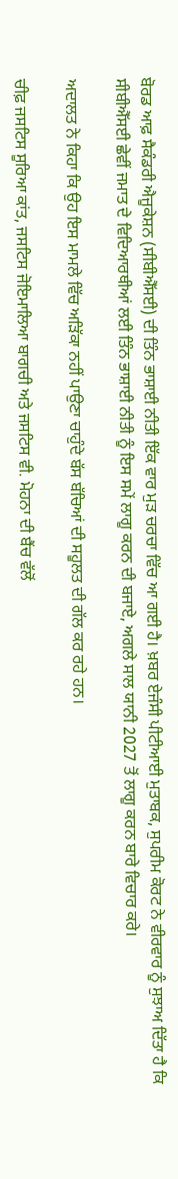ਬੋਰਡ ਆਫ਼ ਸੈਕੰਡਰੀ ਐਜੂਕੇਸ਼ਨ (ਸੀਬੀਐੱਸਈ) ਦੀ ਤਿੰਨ ਭਾਸ਼ਾਈ ਨੀਤੀ ਇੱਕ ਵਾਰ ਮੁੜ ਚਰਚਾ ਵਿੱਚ ਆ ਗਈ ਹੈ। ਖ਼ਬਰ ਏਜੰਸੀ ਪੀਟੀਆਈ ਮੁਤਾਬਕ, ਸੁਪਰੀਮ ਕੋਰਟ ਨੇ ਵੀਰਵਾਰ ਨੂੰ ਸੁਝਾਅ ਦਿੱਤਾ ਹੈ ਕਿ ਸੀਬੀਐੱਸਈ ਛੇਵੀਂ ਜਮਾਤ ਦੇ ਵਿਦਿਆਰਥੀਆਂ ਲਈ ਤਿੰਨ ਭਾਸ਼ਾਈ ਨੀਤੀ ਨੂੰ ਇਸ ਸਮੇਂ ਲਾਗੂ ਕਰਨ ਦੀ ਬਜਾਏ, ਅਗਲੇ ਸਾਲ ਯਾਨੀ 2027 ਤੋਂ ਲਾਗੂ ਕਰਨ ਬਾਰੇ ਵਿਚਾਰ ਕਰੇ।

ਅਦਾਲਤ ਨੇ ਕਿਹਾ ਕਿ ਉਹ ਇਸ ਮਾਮਲੇ ਵਿੱਚ ਅੜਿੱਕਾ ਨਹੀਂ ਪਾਉਣਾ ਚਾਹੁੰਦੇ ਬੱਸ ਬੱਚਿਆਂ ਦੀ ਸਹੂਲਤ ਦੀ ਗੱਲ ਕਰ ਰਹੇ ਹਨ।

ਚੀਫ਼ ਜਸਟਿਸ ਸੂਰਿਆ ਕਾਂਤ, ਜਸਟਿਸ ਜੋਇਮਾਲਿਆ ਬਾਗਚੀ ਅਤੇ ਜਸਟਿਸ ਵੀ. ਮੋਹਨਾ ਦੀ ਬੈਂਚ ਵੱਲੋਂ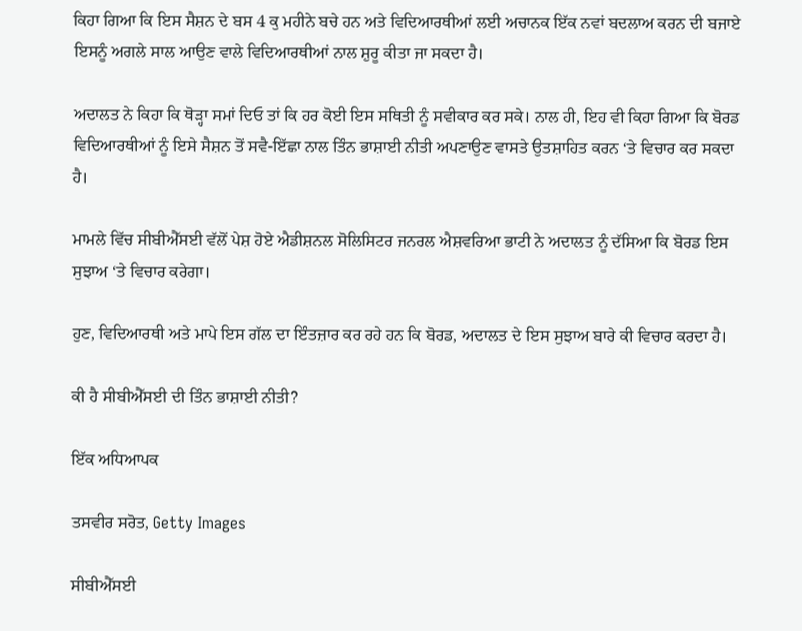ਕਿਹਾ ਗਿਆ ਕਿ ਇਸ ਸੈਸ਼ਨ ਦੇ ਬਸ 4 ਕੁ ਮਹੀਨੇ ਬਚੇ ਹਨ ਅਤੇ ਵਿਦਿਆਰਥੀਆਂ ਲਈ ਅਚਾਨਕ ਇੱਕ ਨਵਾਂ ਬਦਲਾਅ ਕਰਨ ਦੀ ਬਜਾਏ ਇਸਨੂੰ ਅਗਲੇ ਸਾਲ ਆਉਣ ਵਾਲੇ ਵਿਦਿਆਰਥੀਆਂ ਨਾਲ ਸ਼ੁਰੂ ਕੀਤਾ ਜਾ ਸਕਦਾ ਹੈ।

ਅਦਾਲਤ ਨੇ ਕਿਹਾ ਕਿ ਥੋੜ੍ਹਾ ਸਮਾਂ ਦਿਓ ਤਾਂ ਕਿ ਹਰ ਕੋਈ ਇਸ ਸਥਿਤੀ ਨੂੰ ਸਵੀਕਾਰ ਕਰ ਸਕੇ। ਨਾਲ ਹੀ, ਇਹ ਵੀ ਕਿਹਾ ਗਿਆ ਕਿ ਬੋਰਡ ਵਿਦਿਆਰਥੀਆਂ ਨੂੰ ਇਸੇ ਸੈਸ਼ਨ ਤੋਂ ਸਵੈ-ਇੱਛਾ ਨਾਲ ਤਿੰਨ ਭਾਸ਼ਾਈ ਨੀਤੀ ਅਪਣਾਉਣ ਵਾਸਤੇ ਉਤਸ਼ਾਹਿਤ ਕਰਨ ‘ਤੇ ਵਿਚਾਰ ਕਰ ਸਕਦਾ ਹੈ।

ਮਾਮਲੇ ਵਿੱਚ ਸੀਬੀਐੱਸਈ ਵੱਲੋਂ ਪੇਸ਼ ਹੋਏ ਐਡੀਸ਼ਨਲ ਸੋਲਿਸਿਟਰ ਜਨਰਲ ਐਸ਼ਵਰਿਆ ਭਾਟੀ ਨੇ ਅਦਾਲਤ ਨੂੰ ਦੱਸਿਆ ਕਿ ਬੋਰਡ ਇਸ ਸੁਝਾਅ ‘ਤੇ ਵਿਚਾਰ ਕਰੇਗਾ।

ਹੁਣ, ਵਿਦਿਆਰਥੀ ਅਤੇ ਮਾਪੇ ਇਸ ਗੱਲ ਦਾ ਇੰਤਜ਼ਾਰ ਕਰ ਰਹੇ ਹਨ ਕਿ ਬੋਰਡ, ਅਦਾਲਤ ਦੇ ਇਸ ਸੁਝਾਅ ਬਾਰੇ ਕੀ ਵਿਚਾਰ ਕਰਦਾ ਹੈ।

ਕੀ ਹੈ ਸੀਬੀਐੱਸਈ ਦੀ ਤਿੰਨ ਭਾਸ਼ਾਈ ਨੀਤੀ?

ਇੱਕ ਅਧਿਆਪਕ

ਤਸਵੀਰ ਸਰੋਤ, Getty Images

ਸੀਬੀਐੱਸਈ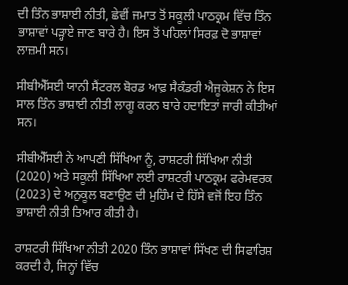ਦੀ ਤਿੰਨ ਭਾਸ਼ਾਈ ਨੀਤੀ, ਛੇਵੀਂ ਜਮਾਤ ਤੋਂ ਸਕੂਲੀ ਪਾਠਕ੍ਰਮ ਵਿੱਚ ਤਿੰਨ ਭਾਸ਼ਾਵਾਂ ਪੜ੍ਹਾਏ ਜਾਣ ਬਾਰੇ ਹੈ। ਇਸ ਤੋਂ ਪਹਿਲਾਂ ਸਿਰਫ਼ ਦੋ ਭਾਸ਼ਾਵਾਂ ਲਾਜ਼ਮੀ ਸਨ।

ਸੀਬੀਐੱਸਈ ਯਾਨੀ ਸੈਂਟਰਲ ਬੋਰਡ ਆਫ਼ ਸੈਕੰਡਰੀ ਐਜੂਕੇਸ਼ਨ ਨੇ ਇਸ ਸਾਲ ਤਿੰਨ ਭਾਸ਼ਾਈ ਨੀਤੀ ਲਾਗੂ ਕਰਨ ਬਾਰੇ ਹਦਾਇਤਾਂ ਜਾਰੀ ਕੀਤੀਆਂ ਸਨ।

ਸੀਬੀਐੱਸਈ ਨੇ ਆਪਣੀ ਸਿੱਖਿਆ ਨੂੰ, ਰਾਸ਼ਟਰੀ ਸਿੱਖਿਆ ਨੀਤੀ (2020) ਅਤੇ ਸਕੂਲੀ ਸਿੱਖਿਆ ਲਈ ਰਾਸ਼ਟਰੀ ਪਾਠਕ੍ਰਮ ਫਰੇਮਵਰਕ (2023) ਦੇ ਅਨੁਕੂਲ ਬਣਾਉਣ ਦੀ ਮੁਹਿੰਮ ਦੇ ਹਿੱਸੇ ਵਜੋਂ ਇਹ ਤਿੰਨ ਭਾਸ਼ਾਈ ਨੀਤੀ ਤਿਆਰ ਕੀਤੀ ਹੈ।

ਰਾਸ਼ਟਰੀ ਸਿੱਖਿਆ ਨੀਤੀ 2020 ਤਿੰਨ ਭਾਸ਼ਾਵਾਂ ਸਿੱਖਣ ਦੀ ਸਿਫਾਰਿਸ਼ ਕਰਦੀ ਹੈ, ਜਿਨ੍ਹਾਂ ਵਿੱਚ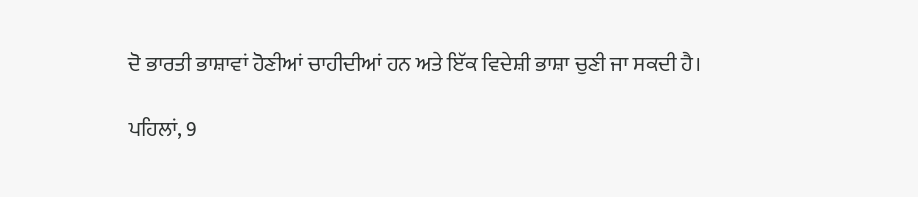ਦੋ ਭਾਰਤੀ ਭਾਸ਼ਾਵਾਂ ਹੋਣੀਆਂ ਚਾਹੀਦੀਆਂ ਹਨ ਅਤੇ ਇੱਕ ਵਿਦੇਸ਼ੀ ਭਾਸ਼ਾ ਚੁਣੀ ਜਾ ਸਕਦੀ ਹੈ।

ਪਹਿਲਾਂ, 9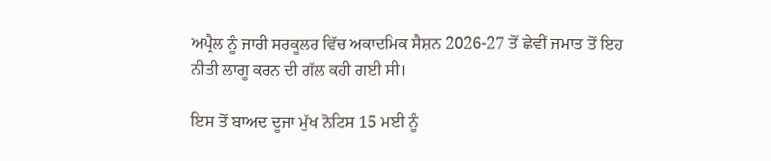ਅਪ੍ਰੈਲ ਨੂੰ ਜਾਰੀ ਸਰਕੂਲਰ ਵਿੱਚ ਅਕਾਦਮਿਕ ਸੈਸ਼ਨ 2026-27 ਤੋਂ ਛੇਵੀਂ ਜਮਾਤ ਤੋਂ ਇਹ ਨੀਤੀ ਲਾਗੂ ਕਰਨ ਦੀ ਗੱਲ ਕਹੀ ਗਈ ਸੀ।

ਇਸ ਤੋਂ ਬਾਅਦ ਦੂਜਾ ਮੁੱਖ ਨੋਟਿਸ 15 ਮਈ ਨੂੰ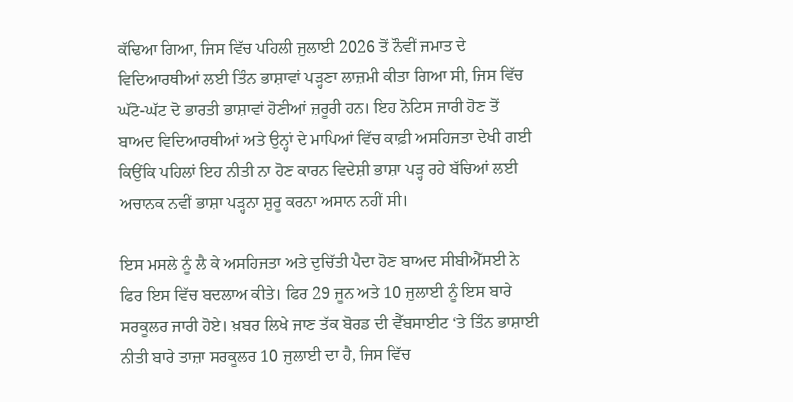ਕੱਢਿਆ ਗਿਆ, ਜਿਸ ਵਿੱਚ ਪਹਿਲੀ ਜੁਲਾਈ 2026 ਤੋਂ ਨੌਵੀਂ ਜਮਾਤ ਦੇ ਵਿਦਿਆਰਥੀਆਂ ਲਈ ਤਿੰਨ ਭਾਸ਼ਾਵਾਂ ਪੜ੍ਹਣਾ ਲਾਜ਼ਮੀ ਕੀਤਾ ਗਿਆ ਸੀ, ਜਿਸ ਵਿੱਚ ਘੱਟੋ-ਘੱਟ ਦੋ ਭਾਰਤੀ ਭਾਸ਼ਾਵਾਂ ਹੋਣੀਆਂ ਜ਼ਰੂਰੀ ਹਨ। ਇਹ ਨੋਟਿਸ ਜਾਰੀ ਹੋਣ ਤੋਂ ਬਾਅਦ ਵਿਦਿਆਰਥੀਆਂ ਅਤੇ ਉਨ੍ਹਾਂ ਦੇ ਮਾਪਿਆਂ ਵਿੱਚ ਕਾਫ਼ੀ ਅਸਹਿਜਤਾ ਦੇਖੀ ਗਈ ਕਿਉਂਕਿ ਪਹਿਲਾਂ ਇਹ ਨੀਤੀ ਨਾ ਹੋਣ ਕਾਰਨ ਵਿਦੇਸ਼ੀ ਭਾਸ਼ਾ ਪੜ੍ਹ ਰਹੇ ਬੱਚਿਆਂ ਲਈ ਅਚਾਨਕ ਨਵੀਂ ਭਾਸ਼ਾ ਪੜ੍ਹਨਾ ਸ਼ੁਰੂ ਕਰਨਾ ਅਸਾਨ ਨਹੀਂ ਸੀ।

ਇਸ ਮਸਲੇ ਨੂੰ ਲੈ ਕੇ ਅਸਹਿਜਤਾ ਅਤੇ ਦੁਚਿੱਤੀ ਪੈਦਾ ਹੋਣ ਬਾਅਦ ਸੀਬੀਐੱਸਈ ਨੇ ਫਿਰ ਇਸ ਵਿੱਚ ਬਦਲਾਅ ਕੀਤੇ। ਫਿਰ 29 ਜੂਨ ਅਤੇ 10 ਜੁਲਾਈ ਨੂੰ ਇਸ ਬਾਰੇ ਸਰਕੂਲਰ ਜਾਰੀ ਹੋਏ। ਖ਼ਬਰ ਲਿਖੇ ਜਾਣ ਤੱਕ ਬੋਰਡ ਦੀ ਵੈੱਬਸਾਈਟ ‘ਤੇ ਤਿੰਨ ਭਾਸ਼ਾਈ ਨੀਤੀ ਬਾਰੇ ਤਾਜ਼ਾ ਸਰਕੂਲਰ 10 ਜੁਲਾਈ ਦਾ ਹੈ, ਜਿਸ ਵਿੱਚ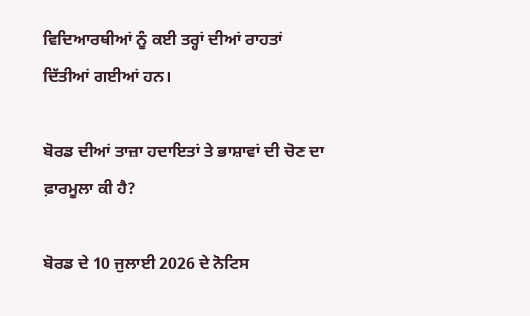ਵਿਦਿਆਰਥੀਆਂ ਨੂੰ ਕਈ ਤਰ੍ਹਾਂ ਦੀਆਂ ਰਾਹਤਾਂ ਦਿੱਤੀਆਂ ਗਈਆਂ ਹਨ।

ਬੋਰਡ ਦੀਆਂ ਤਾਜ਼ਾ ਹਦਾਇਤਾਂ ਤੇ ਭਾਸ਼ਾਵਾਂ ਦੀ ਚੋਣ ਦਾ ਫ਼ਾਰਮੂਲਾ ਕੀ ਹੈ?

ਬੋਰਡ ਦੇ 10 ਜੁਲਾਈ 2026 ਦੇ ਨੋਟਿਸ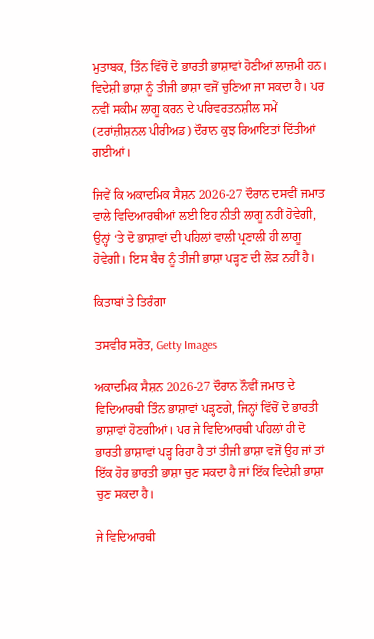ਮੁਤਾਬਕ, ਤਿੰਨ ਵਿੱਚੋਂ ਦੋ ਭਾਰਤੀ ਭਾਸ਼ਾਵਾਂ ਹੋਣੀਆਂ ਲਾਜ਼ਮੀ ਹਨ। ਵਿਦੇਸ਼ੀ ਭਾਸ਼ਾ ਨੂੰ ਤੀਜੀ ਭਾਸ਼ਾ ਵਜੋਂ ਚੁਣਿਆ ਜਾ ਸਕਦਾ ਹੈ। ਪਰ ਨਵੀਂ ਸਕੀਮ ਲਾਗੂ ਕਰਨ ਦੇ ਪਰਿਵਰਤਨਸ਼ੀਲ ਸਮੇਂ (ਟਰਾਂਜ਼ੀਸ਼ਨਲ ਪੀਰੀਅਡ) ਦੌਰਾਨ ਕੁਝ ਰਿਆਇਤਾਂ ਦਿੱਤੀਆਂ ਗਈਆਂ।

ਜਿਵੇਂ ਕਿ ਅਕਾਦਮਿਕ ਸੈਸ਼ਨ 2026-27 ਦੌਰਾਨ ਦਸਵੀਂ ਜਮਾਤ ਵਾਲੇ ਵਿਦਿਆਰਥੀਆਂ ਲਈ ਇਹ ਨੀਤੀ ਲਾਗੂ ਨਹੀਂ ਹੋਵੇਗੀ, ਉਨ੍ਹਾਂ ‘ਤੇ ਦੋ ਭਾਸ਼ਾਵਾਂ ਦੀ ਪਹਿਲਾਂ ਵਾਲੀ ਪ੍ਰਣਾਲੀ ਹੀ ਲਾਗੂ ਹੋਵੇਗੀ। ਇਸ ਬੈਚ ਨੂੰ ਤੀਜੀ ਭਾਸ਼ਾ ਪੜ੍ਹਣ ਦੀ ਲੋੜ ਨਹੀਂ ਹੈ।

ਕਿਤਾਬਾਂ ਤੇ ਤਿਰੰਗਾ

ਤਸਵੀਰ ਸਰੋਤ, Getty Images

ਅਕਾਦਮਿਕ ਸੈਸ਼ਨ 2026-27 ਦੌਰਾਨ ਨੌਵੀਂ ਜਮਾਤ ਦੇ ਵਿਦਿਆਰਥੀ ਤਿੰਨ ਭਾਸ਼ਾਵਾਂ ਪੜ੍ਹਣਗੇ, ਜਿਨ੍ਹਾਂ ਵਿੱਚੋਂ ਦੋ ਭਾਰਤੀ ਭਾਸ਼ਾਵਾਂ ਹੋਣਗੀਆਂ। ਪਰ ਜੇ ਵਿਦਿਆਰਥੀ ਪਹਿਲਾਂ ਹੀ ਦੋ ਭਾਰਤੀ ਭਾਸ਼ਾਵਾਂ ਪੜ੍ਹ ਰਿਹਾ ਹੈ ਤਾਂ ਤੀਜੀ ਭਾਸ਼ਾ ਵਜੋਂ ਉਹ ਜਾਂ ਤਾਂ ਇੱਕ ਹੋਰ ਭਾਰਤੀ ਭਾਸ਼ਾ ਚੁਣ ਸਕਦਾ ਹੈ ਜਾਂ ਇੱਕ ਵਿਦੇਸ਼ੀ ਭਾਸ਼ਾ ਚੁਣ ਸਕਦਾ ਹੈ।

ਜੇ ਵਿਦਿਆਰਥੀ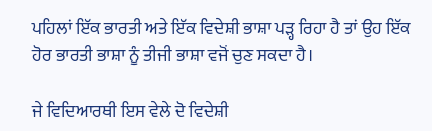ਪਹਿਲਾਂ ਇੱਕ ਭਾਰਤੀ ਅਤੇ ਇੱਕ ਵਿਦੇਸ਼ੀ ਭਾਸ਼ਾ ਪੜ੍ਹ ਰਿਹਾ ਹੈ ਤਾਂ ਉਹ ਇੱਕ ਹੋਰ ਭਾਰਤੀ ਭਾਸ਼ਾ ਨੂੰ ਤੀਜੀ ਭਾਸ਼ਾ ਵਜੋਂ ਚੁਣ ਸਕਦਾ ਹੈ।

ਜੇ ਵਿਦਿਆਰਥੀ ਇਸ ਵੇਲੇ ਦੋ ਵਿਦੇਸ਼ੀ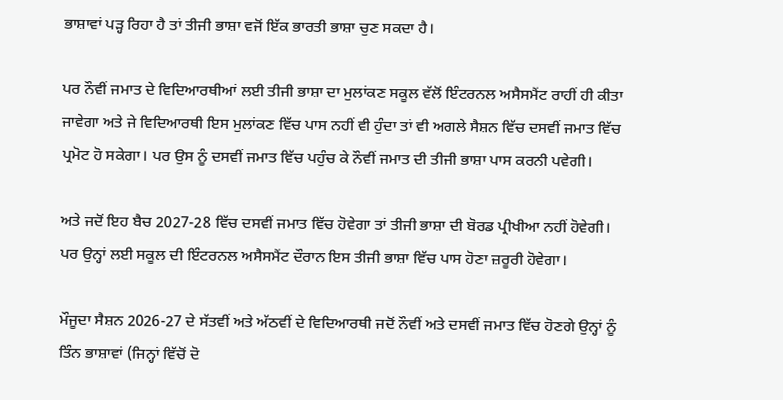ਭਾਸ਼ਾਵਾਂ ਪੜ੍ਹ ਰਿਹਾ ਹੈ ਤਾਂ ਤੀਜੀ ਭਾਸ਼ਾ ਵਜੋਂ ਇੱਕ ਭਾਰਤੀ ਭਾਸ਼ਾ ਚੁਣ ਸਕਦਾ ਹੈ।

ਪਰ ਨੌਵੀਂ ਜਮਾਤ ਦੇ ਵਿਦਿਆਰਥੀਆਂ ਲਈ ਤੀਜੀ ਭਾਸ਼ਾ ਦਾ ਮੁਲਾਂਕਣ ਸਕੂਲ ਵੱਲੋਂ ਇੰਟਰਨਲ ਅਸੈਸਮੈਂਟ ਰਾਹੀਂ ਹੀ ਕੀਤਾ ਜਾਵੇਗਾ ਅਤੇ ਜੇ ਵਿਦਿਆਰਥੀ ਇਸ ਮੁਲਾਂਕਣ ਵਿੱਚ ਪਾਸ ਨਹੀਂ ਵੀ ਹੁੰਦਾ ਤਾਂ ਵੀ ਅਗਲੇ ਸੈਸ਼ਨ ਵਿੱਚ ਦਸਵੀਂ ਜਮਾਤ ਵਿੱਚ ਪ੍ਰਮੋਟ ਹੋ ਸਕੇਗਾ। ਪਰ ਉਸ ਨੂੰ ਦਸਵੀਂ ਜਮਾਤ ਵਿੱਚ ਪਹੁੰਚ ਕੇ ਨੌਵੀਂ ਜਮਾਤ ਦੀ ਤੀਜੀ ਭਾਸ਼ਾ ਪਾਸ ਕਰਨੀ ਪਵੇਗੀ।

ਅਤੇ ਜਦੋਂ ਇਹ ਬੈਚ 2027-28 ਵਿੱਚ ਦਸਵੀਂ ਜਮਾਤ ਵਿੱਚ ਹੋਵੇਗਾ ਤਾਂ ਤੀਜੀ ਭਾਸ਼ਾ ਦੀ ਬੋਰਡ ਪ੍ਰੀਖੀਆ ਨਹੀਂ ਹੋਵੇਗੀ। ਪਰ ਉਨ੍ਹਾਂ ਲਈ ਸਕੂਲ ਦੀ ਇੰਟਰਨਲ ਅਸੈਸਮੈਂਟ ਦੌਰਾਨ ਇਸ ਤੀਜੀ ਭਾਸ਼ਾ ਵਿੱਚ ਪਾਸ ਹੋਣਾ ਜ਼ਰੂਰੀ ਹੋਵੇਗਾ।

ਮੌਜੂਦਾ ਸੈਸ਼ਨ 2026-27 ਦੇ ਸੱਤਵੀਂ ਅਤੇ ਅੱਠਵੀਂ ਦੇ ਵਿਦਿਆਰਥੀ ਜਦੋਂ ਨੌਵੀਂ ਅਤੇ ਦਸਵੀਂ ਜਮਾਤ ਵਿੱਚ ਹੋਣਗੇ ਉਨ੍ਹਾਂ ਨੂੰ ਤਿੰਨ ਭਾਸ਼ਾਵਾਂ (ਜਿਨ੍ਹਾਂ ਵਿੱਚੋਂ ਦੋ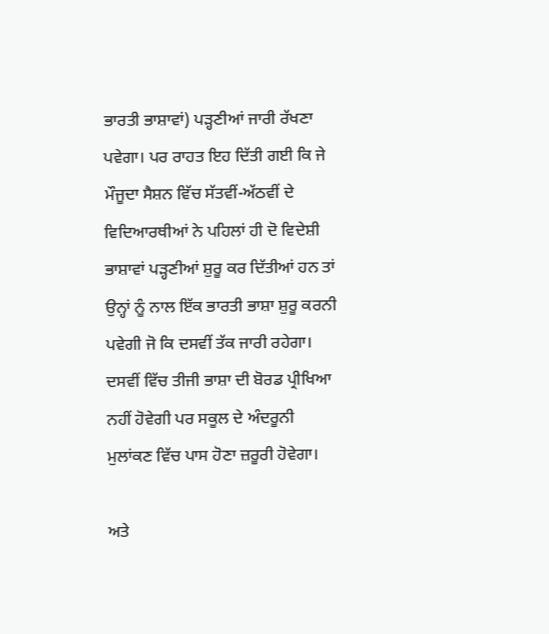ਭਾਰਤੀ ਭਾਸ਼ਾਵਾਂ) ਪੜ੍ਹਣੀਆਂ ਜਾਰੀ ਰੱਖਣਾ ਪਵੇਗਾ। ਪਰ ਰਾਹਤ ਇਹ ਦਿੱਤੀ ਗਈ ਕਿ ਜੇ ਮੌਜੂਦਾ ਸੈਸ਼ਨ ਵਿੱਚ ਸੱਤਵੀਂ-ਅੱਠਵੀਂ ਦੇ ਵਿਦਿਆਰਥੀਆਂ ਨੇ ਪਹਿਲਾਂ ਹੀ ਦੋ ਵਿਦੇਸ਼ੀ ਭਾਸ਼ਾਵਾਂ ਪੜ੍ਹਣੀਆਂ ਸ਼ੁਰੂ ਕਰ ਦਿੱਤੀਆਂ ਹਨ ਤਾਂ ਉਨ੍ਹਾਂ ਨੂੰ ਨਾਲ ਇੱਕ ਭਾਰਤੀ ਭਾਸ਼ਾ ਸ਼ੁਰੂ ਕਰਨੀ ਪਵੇਗੀ ਜੋ ਕਿ ਦਸਵੀਂ ਤੱਕ ਜਾਰੀ ਰਹੇਗਾ। ਦਸਵੀਂ ਵਿੱਚ ਤੀਜੀ ਭਾਸ਼ਾ ਦੀ ਬੋਰਡ ਪ੍ਰੀਖਿਆ ਨਹੀਂ ਹੋਵੇਗੀ ਪਰ ਸਕੂਲ ਦੇ ਅੰਦਰੂਨੀ ਮੁਲਾਂਕਣ ਵਿੱਚ ਪਾਸ ਹੋਣਾ ਜ਼ਰੂਰੀ ਹੋਵੇਗਾ।

ਅਤੇ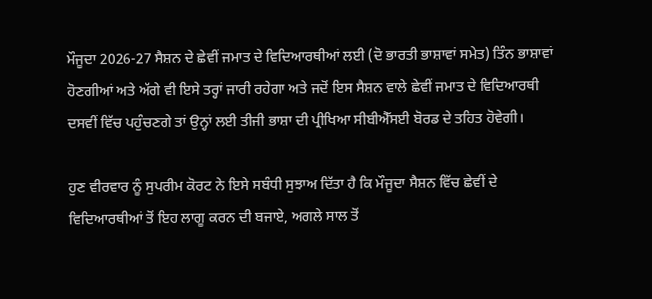ਮੌਜੂਦਾ 2026-27 ਸੈਸ਼ਨ ਦੇ ਛੇਵੀਂ ਜਮਾਤ ਦੇ ਵਿਦਿਆਰਥੀਆਂ ਲਈ (ਦੋ ਭਾਰਤੀ ਭਾਸ਼ਾਵਾਂ ਸਮੇਤ) ਤਿੰਨ ਭਾਸ਼ਾਵਾਂ ਹੋਣਗੀਆਂ ਅਤੇ ਅੱਗੇ ਵੀ ਇਸੇ ਤਰ੍ਹਾਂ ਜਾਰੀ ਰਹੇਗਾ ਅਤੇ ਜਦੋਂ ਇਸ ਸੈਸ਼ਨ ਵਾਲੇ ਛੇਵੀਂ ਜਮਾਤ ਦੇ ਵਿਦਿਆਰਥੀ ਦਸਵੀਂ ਵਿੱਚ ਪਹੁੰਚਣਗੇ ਤਾਂ ਉਨ੍ਹਾਂ ਲਈ ਤੀਜੀ ਭਾਸ਼ਾ ਦੀ ਪ੍ਰੀਖਿਆ ਸੀਬੀਐੱਸਈ ਬੋਰਡ ਦੇ ਤਹਿਤ ਹੋਵੇਗੀ।

ਹੁਣ ਵੀਰਵਾਰ ਨੂੰ ਸੁਪਰੀਮ ਕੋਰਟ ਨੇ ਇਸੇ ਸਬੰਧੀ ਸੁਝਾਅ ਦਿੱਤਾ ਹੈ ਕਿ ਮੌਜੂਦਾ ਸੈਸ਼ਨ ਵਿੱਚ ਛੇਵੀਂ ਦੇ ਵਿਦਿਆਰਥੀਆਂ ਤੋਂ ਇਹ ਲਾਗੂ ਕਰਨ ਦੀ ਬਜਾਏ, ਅਗਲੇ ਸਾਲ ਤੋਂ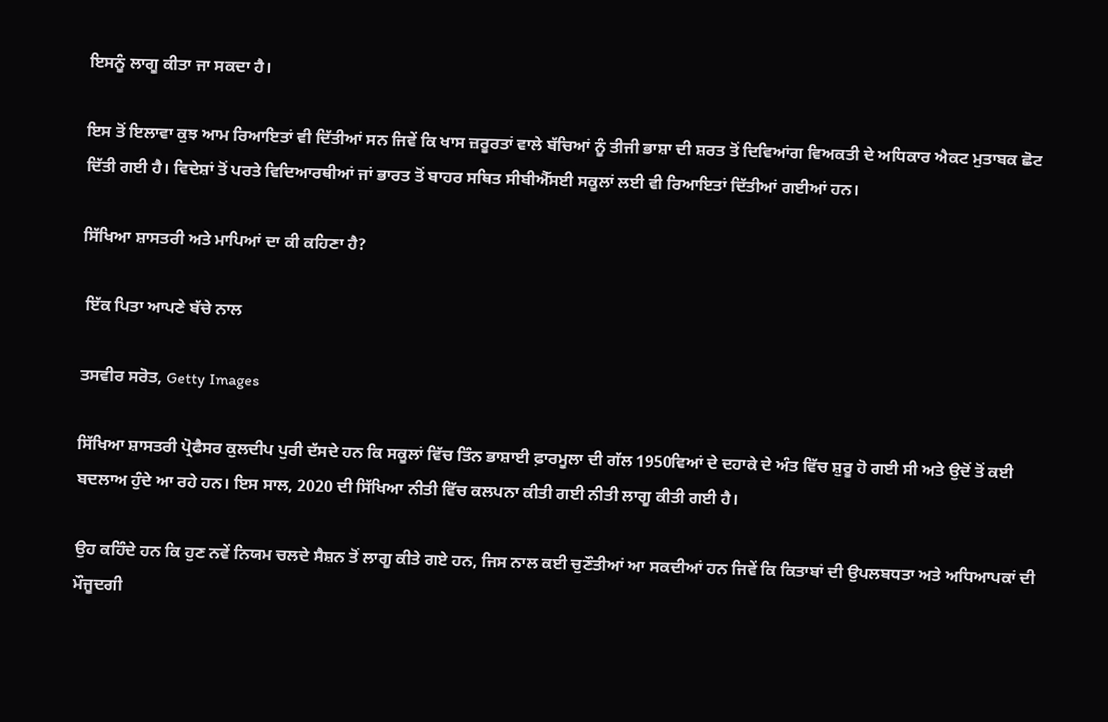ਇਸਨੂੰ ਲਾਗੂ ਕੀਤਾ ਜਾ ਸਕਦਾ ਹੈ।

ਇਸ ਤੋਂ ਇਲਾਵਾ ਕੁਝ ਆਮ ਰਿਆਇਤਾਂ ਵੀ ਦਿੱਤੀਆਂ ਸਨ ਜਿਵੇਂ ਕਿ ਖਾਸ ਜ਼ਰੂਰਤਾਂ ਵਾਲੇ ਬੱਚਿਆਂ ਨੂੰ ਤੀਜੀ ਭਾਸ਼ਾ ਦੀ ਸ਼ਰਤ ਤੋਂ ਦਿਵਿਆਂਗ ਵਿਅਕਤੀ ਦੇ ਅਧਿਕਾਰ ਐਕਟ ਮੁਤਾਬਕ ਛੋਟ ਦਿੱਤੀ ਗਈ ਹੈ। ਵਿਦੇਸ਼ਾਂ ਤੋਂ ਪਰਤੇ ਵਿਦਿਆਰਥੀਆਂ ਜਾਂ ਭਾਰਤ ਤੋਂ ਬਾਹਰ ਸਥਿਤ ਸੀਬੀਐੱਸਈ ਸਕੂਲਾਂ ਲਈ ਵੀ ਰਿਆਇਤਾਂ ਦਿੱਤੀਆਂ ਗਈਆਂ ਹਨ।

ਸਿੱਖਿਆ ਸ਼ਾਸਤਰੀ ਅਤੇ ਮਾਪਿਆਂ ਦਾ ਕੀ ਕਹਿਣਾ ਹੈ?

 ਇੱਕ ਪਿਤਾ ਆਪਣੇ ਬੱਚੇ ਨਾਲ

ਤਸਵੀਰ ਸਰੋਤ, Getty Images

ਸਿੱਖਿਆ ਸ਼ਾਸਤਰੀ ਪ੍ਰੋਫੈਸਰ ਕੁਲਦੀਪ ਪੁਰੀ ਦੱਸਦੇ ਹਨ ਕਿ ਸਕੂਲਾਂ ਵਿੱਚ ਤਿੰਨ ਭਾਸ਼ਾਈ ਫ਼ਾਰਮੂਲਾ ਦੀ ਗੱਲ 1950ਵਿਆਂ ਦੇ ਦਹਾਕੇ ਦੇ ਅੰਤ ਵਿੱਚ ਸ਼ੁਰੂ ਹੋ ਗਈ ਸੀ ਅਤੇ ਉਦੋਂ ਤੋਂ ਕਈ ਬਦਲਾਅ ਹੁੰਦੇ ਆ ਰਹੇ ਹਨ। ਇਸ ਸਾਲ, 2020 ਦੀ ਸਿੱਖਿਆ ਨੀਤੀ ਵਿੱਚ ਕਲਪਨਾ ਕੀਤੀ ਗਈ ਨੀਤੀ ਲਾਗੂ ਕੀਤੀ ਗਈ ਹੈ।

ਉਹ ਕਹਿੰਦੇ ਹਨ ਕਿ ਹੁਣ ਨਵੇਂ ਨਿਯਮ ਚਲਦੇ ਸੈਸ਼ਨ ਤੋਂ ਲਾਗੂ ਕੀਤੇ ਗਏ ਹਨ, ਜਿਸ ਨਾਲ ਕਈ ਚੁਣੌਤੀਆਂ ਆ ਸਕਦੀਆਂ ਹਨ ਜਿਵੇਂ ਕਿ ਕਿਤਾਬਾਂ ਦੀ ਉਪਲਬਧਤਾ ਅਤੇ ਅਧਿਆਪਕਾਂ ਦੀ ਮੌਜੂਦਗੀ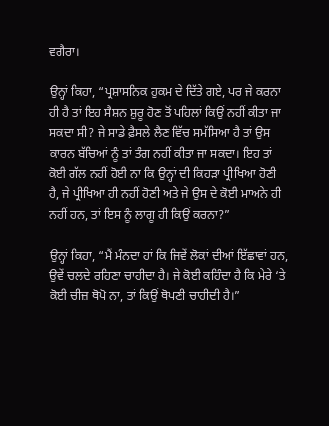ਵਗੈਰਾ।

ਉਨ੍ਹਾਂ ਕਿਹਾ, “ਪ੍ਰਸ਼ਾਸਨਿਕ ਹੁਕਮ ਦੇ ਦਿੱਤੇ ਗਏ, ਪਰ ਜੇ ਕਰਨਾ ਹੀ ਹੈ ਤਾਂ ਇਹ ਸੈਸ਼ਨ ਸ਼ੁਰੂ ਹੋਣ ਤੋਂ ਪਹਿਲਾਂ ਕਿਉਂ ਨਹੀਂ ਕੀਤਾ ਜਾ ਸਕਦਾ ਸੀ? ਜੇ ਸਾਡੇ ਫ਼ੈਸਲੇ ਲੈਣ ਵਿੱਚ ਸਮੱਸਿਆ ਹੈ ਤਾਂ ਉਸ ਕਾਰਨ ਬੱਚਿਆਂ ਨੂੰ ਤਾਂ ਤੰਗ ਨਹੀਂ ਕੀਤਾ ਜਾ ਸਕਦਾ। ਇਹ ਤਾਂ ਕੋਈ ਗੱਲ ਨਹੀਂ ਹੋਈ ਨਾ ਕਿ ਉਨ੍ਹਾਂ ਦੀ ਕਿਹੜਾ ਪ੍ਰੀਖਿਆ ਹੋਣੀ ਹੈ, ਜੇ ਪ੍ਰੀਖਿਆ ਹੀ ਨਹੀਂ ਹੋਣੀ ਅਤੇ ਜੇ ਉਸ ਦੇ ਕੋਈ ਮਾਅਨੇ ਹੀ ਨਹੀਂ ਹਨ, ਤਾਂ ਇਸ ਨੂੰ ਲਾਗੂ ਹੀ ਕਿਉਂ ਕਰਨਾ?”

ਉਨ੍ਹਾਂ ਕਿਹਾ, “ਮੈਂ ਮੰਨਦਾ ਹਾਂ ਕਿ ਜਿਵੇਂ ਲੋਕਾਂ ਦੀਆਂ ਇੱਛਾਵਾਂ ਹਨ, ਉਵੇਂ ਚਲਦੇ ਰਹਿਣਾ ਚਾਹੀਦਾ ਹੈ। ਜੇ ਕੋਈ ਕਹਿੰਦਾ ਹੈ ਕਿ ਮੇਰੇ ‘ਤੇ ਕੋਈ ਚੀਜ਼ ਥੋਪੋ ਨਾ, ਤਾਂ ਕਿਉਂ ਥੋਪਣੀ ਚਾਹੀਦੀ ਹੈ।”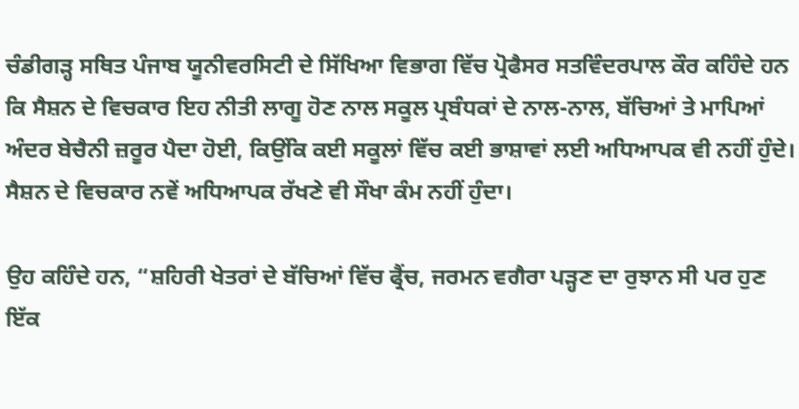ਚੰਡੀਗੜ੍ਹ ਸਥਿਤ ਪੰਜਾਬ ਯੂਨੀਵਰਸਿਟੀ ਦੇ ਸਿੱਖਿਆ ਵਿਭਾਗ ਵਿੱਚ ਪ੍ਰੋਫੈਸਰ ਸਤਵਿੰਦਰਪਾਲ ਕੌਰ ਕਹਿੰਦੇ ਹਨ ਕਿ ਸੈਸ਼ਨ ਦੇ ਵਿਚਕਾਰ ਇਹ ਨੀਤੀ ਲਾਗੂ ਹੋਣ ਨਾਲ ਸਕੂਲ ਪ੍ਰਬੰਧਕਾਂ ਦੇ ਨਾਲ-ਨਾਲ, ਬੱਚਿਆਂ ਤੇ ਮਾਪਿਆਂ ਅੰਦਰ ਬੇਚੈਨੀ ਜ਼ਰੂਰ ਪੈਦਾ ਹੋਈ, ਕਿਉਂਕਿ ਕਈ ਸਕੂਲਾਂ ਵਿੱਚ ਕਈ ਭਾਸ਼ਾਵਾਂ ਲਈ ਅਧਿਆਪਕ ਵੀ ਨਹੀਂ ਹੁੰਦੇ। ਸੈਸ਼ਨ ਦੇ ਵਿਚਕਾਰ ਨਵੇਂ ਅਧਿਆਪਕ ਰੱਖਣੇ ਵੀ ਸੌਖਾ ਕੰਮ ਨਹੀਂ ਹੁੰਦਾ।

ਉਹ ਕਹਿੰਦੇ ਹਨ, “ਸ਼ਹਿਰੀ ਖੇਤਰਾਂ ਦੇ ਬੱਚਿਆਂ ਵਿੱਚ ਫ੍ਰੈਂਚ, ਜਰਮਨ ਵਗੈਰਾ ਪੜ੍ਹਣ ਦਾ ਰੁਝਾਨ ਸੀ ਪਰ ਹੁਣ ਇੱਕ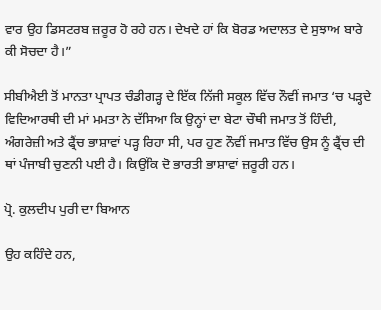ਵਾਰ ਉਹ ਡਿਸਟਰਬ ਜ਼ਰੂਰ ਹੋ ਰਹੇ ਹਨ। ਦੇਖਦੇ ਹਾਂ ਕਿ ਬੋਰਡ ਅਦਾਲਤ ਦੇ ਸੁਝਾਅ ਬਾਰੇ ਕੀ ਸੋਚਦਾ ਹੈ।”

ਸੀਬੀਐਈ ਤੋਂ ਮਾਨਤਾ ਪ੍ਰਾਪਤ ਚੰਡੀਗੜ੍ਹ ਦੇ ਇੱਕ ਨਿੱਜੀ ਸਕੂਲ ਵਿੱਚ ਨੌਵੀਂ ਜਮਾਤ ‘ਚ ਪੜ੍ਹਦੇ ਵਿਦਿਆਰਥੀ ਦੀ ਮਾਂ ਮਮਤਾ ਨੇ ਦੱਸਿਆ ਕਿ ਉਨ੍ਹਾਂ ਦਾ ਬੇਟਾ ਚੌਥੀ ਜਮਾਤ ਤੋਂ ਹਿੰਦੀ, ਅੰਗਰੇਜ਼ੀ ਅਤੇ ਫ੍ਰੈਂਚ ਭਾਸ਼ਾਵਾਂ ਪੜ੍ਹ ਰਿਹਾ ਸੀ, ਪਰ ਹੁਣ ਨੌਵੀਂ ਜਮਾਤ ਵਿੱਚ ਉਸ ਨੂੰ ਫ੍ਰੈਂਚ ਦੀ ਥਾਂ ਪੰਜਾਬੀ ਚੁਣਨੀ ਪਈ ਹੈ। ਕਿਉਂਕਿ ਦੋ ਭਾਰਤੀ ਭਾਸ਼ਾਵਾਂ ਜ਼ਰੂਰੀ ਹਨ।

ਪ੍ਰੋ. ਕੁਲਦੀਪ ਪੁਰੀ ਦਾ ਬਿਆਨ

ਉਹ ਕਹਿੰਦੇ ਹਨ,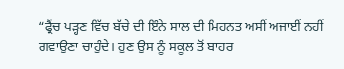“ਫ੍ਰੈਂਚ ਪੜ੍ਹਣ ਵਿੱਚ ਬੱਚੇ ਦੀ ਇੰਨੇ ਸਾਲ ਦੀ ਮਿਹਨਤ ਅਸੀਂ ਅਜਾਈਂ ਨਹੀਂ ਗਵਾਉਣਾ ਚਾਹੁੰਦੇ। ਹੁਣ ਉਸ ਨੂੰ ਸਕੂਲ ਤੋਂ ਬਾਹਰ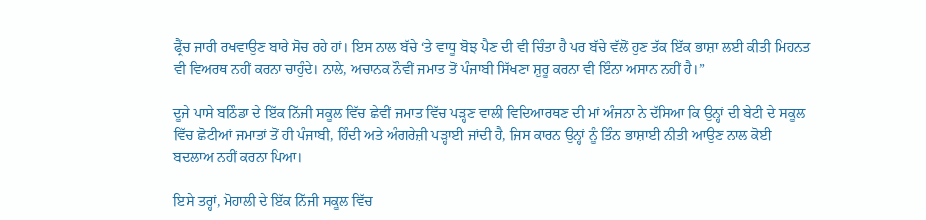ਫ੍ਰੈਂਚ ਜਾਰੀ ਰਖਵਾਉਣ ਬਾਰੇ ਸੋਚ ਰਹੇ ਹਾਂ। ਇਸ ਨਾਲ ਬੱਚੇ ‘ਤੇ ਵਾਧੂ ਬੋਝ ਪੈਣ ਦੀ ਵੀ ਚਿੰਤਾ ਹੈ ਪਰ ਬੱਚੇ ਵੱਲੋਂ ਹੁਣ ਤੱਕ ਇੱਕ ਭਾਸ਼ਾ ਲਈ ਕੀਤੀ ਮਿਹਨਤ ਵੀ ਵਿਅਰਥ ਨਹੀਂ ਕਰਨਾ ਚਾਹੁੰਦੇ। ਨਾਲੇ, ਅਚਾਨਕ ਨੌਵੀਂ ਜਮਾਤ ਤੋਂ ਪੰਜਾਬੀ ਸਿੱਖਣਾ ਸ਼ੁਰੂ ਕਰਨਾ ਵੀ ਇੰਨਾ ਅਸਾਨ ਨਹੀਂ ਹੈ।”

ਦੂਜੇ ਪਾਸੇ ਬਠਿੰਡਾ ਦੇ ਇੱਕ ਨਿੱਜੀ ਸਕੂਲ ਵਿੱਚ ਛੇਵੀਂ ਜਮਾਤ ਵਿੱਚ ਪੜ੍ਹਣ ਵਾਲੀ ਵਿਦਿਆਰਥਣ ਦੀ ਮਾਂ ਅੰਜਨਾ ਨੇ ਦੱਸਿਆ ਕਿ ਉਨ੍ਹਾਂ ਦੀ ਬੇਟੀ ਦੇ ਸਕੂਲ ਵਿੱਚ ਛੋਟੀਆਂ ਜਮਾਤਾਂ ਤੋਂ ਹੀ ਪੰਜਾਬੀ, ਹਿੰਦੀ ਅਤੇ ਅੰਗਰੇਜ਼ੀ ਪੜ੍ਹਾਈ ਜਾਂਦੀ ਹੈ, ਜਿਸ ਕਾਰਨ ਉਨ੍ਹਾਂ ਨੂੰ ਤਿੰਨ ਭਾਸ਼ਾਈ ਨੀਤੀ ਆਉਣ ਨਾਲ ਕੋਈ ਬਦਲਾਅ ਨਹੀਂ ਕਰਨਾ ਪਿਆ।

ਇਸੇ ਤਰ੍ਹਾਂ, ਮੋਹਾਲੀ ਦੇ ਇੱਕ ਨਿੱਜੀ ਸਕੂਲ ਵਿੱਚ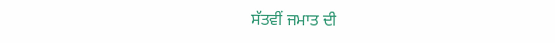ਸੱਤਵੀਂ ਜਮਾਤ ਦੀ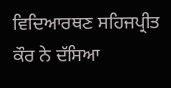ਵਿਦਿਆਰਥਣ ਸਹਿਜਪ੍ਰੀਤ ਕੌਰ ਨੇ ਦੱਸਿਆ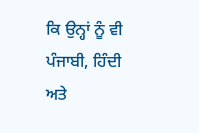ਕਿ ਉਨ੍ਹਾਂ ਨੂੰ ਵੀ ਪੰਜਾਬੀ, ਹਿੰਦੀ ਅਤੇ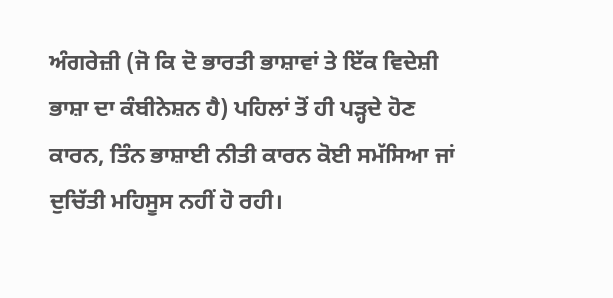ਅੰਗਰੇਜ਼ੀ (ਜੋ ਕਿ ਦੋ ਭਾਰਤੀ ਭਾਸ਼ਾਵਾਂ ਤੇ ਇੱਕ ਵਿਦੇਸ਼ੀ ਭਾਸ਼ਾ ਦਾ ਕੰਬੀਨੇਸ਼ਨ ਹੈ) ਪਹਿਲਾਂ ਤੋਂ ਹੀ ਪੜ੍ਹਦੇ ਹੋਣ ਕਾਰਨ, ਤਿੰਨ ਭਾਸ਼ਾਈ ਨੀਤੀ ਕਾਰਨ ਕੋਈ ਸਮੱਸਿਆ ਜਾਂ ਦੁਚਿੱਤੀ ਮਹਿਸੂਸ ਨਹੀਂ ਹੋ ਰਹੀ।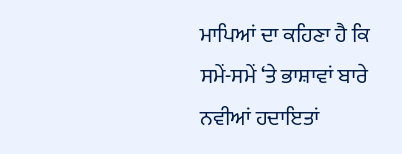ਮਾਪਿਆਂ ਦਾ ਕਹਿਣਾ ਹੈ ਕਿ ਸਮੇਂ-ਸਮੇਂ ‘ਤੇ ਭਾਸ਼ਾਵਾਂ ਬਾਰੇ ਨਵੀਆਂ ਹਦਾਇਤਾਂ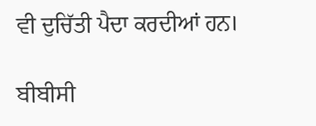ਵੀ ਦੁਚਿੱਤੀ ਪੈਦਾ ਕਰਦੀਆਂ ਹਨ।

ਬੀਬੀਸੀ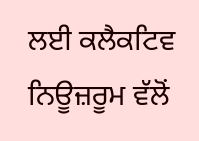ਲਈ ਕਲੈਕਟਿਵ ਨਿਊਜ਼ਰੂਮ ਵੱਲੋਂ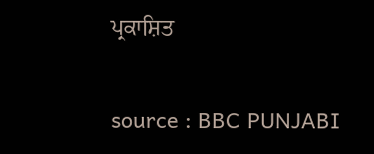ਪ੍ਰਕਾਸ਼ਿਤ

source : BBC PUNJABI